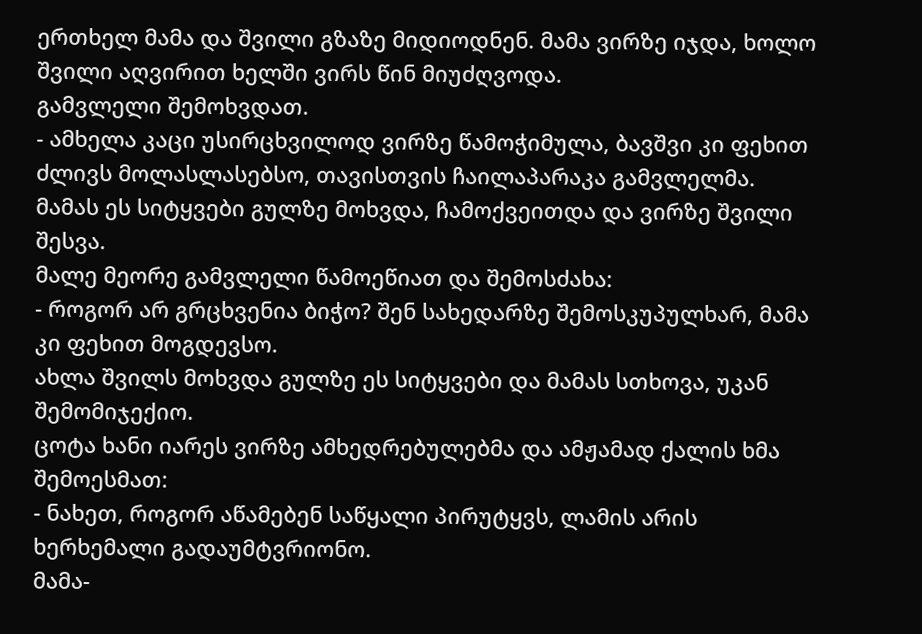ერთხელ მამა და შვილი გზაზე მიდიოდნენ. მამა ვირზე იჯდა, ხოლო შვილი აღვირით ხელში ვირს წინ მიუძღვოდა.
გამვლელი შემოხვდათ.
- ამხელა კაცი უსირცხვილოდ ვირზე წამოჭიმულა, ბავშვი კი ფეხით ძლივს მოლასლასებსო, თავისთვის ჩაილაპარაკა გამვლელმა.
მამას ეს სიტყვები გულზე მოხვდა, ჩამოქვეითდა და ვირზე შვილი შესვა.
მალე მეორე გამვლელი წამოეწიათ და შემოსძახა:
- როგორ არ გრცხვენია ბიჭო? შენ სახედარზე შემოსკუპულხარ, მამა კი ფეხით მოგდევსო.
ახლა შვილს მოხვდა გულზე ეს სიტყვები და მამას სთხოვა, უკან შემომიჯექიო.
ცოტა ხანი იარეს ვირზე ამხედრებულებმა და ამჟამად ქალის ხმა შემოესმათ:
- ნახეთ, როგორ აწამებენ საწყალი პირუტყვს, ლამის არის ხერხემალი გადაუმტვრიონო.
მამა-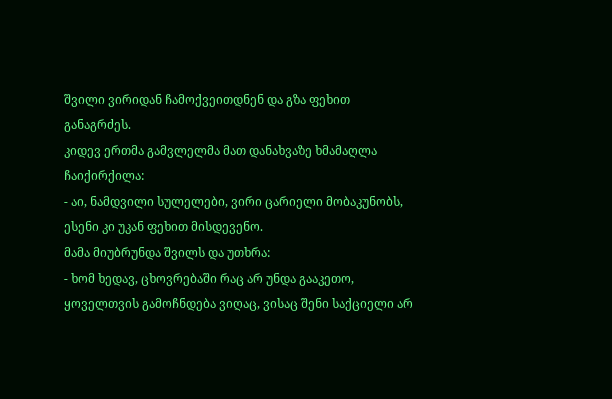შვილი ვირიდან ჩამოქვეითდნენ და გზა ფეხით განაგრძეს.
კიდევ ერთმა გამვლელმა მათ დანახვაზე ხმამაღლა ჩაიქირქილა:
- აი, ნამდვილი სულელები, ვირი ცარიელი მობაკუნობს, ესენი კი უკან ფეხით მისდევენო.
მამა მიუბრუნდა შვილს და უთხრა:
- ხომ ხედავ, ცხოვრებაში რაც არ უნდა გააკეთო, ყოველთვის გამოჩნდება ვიღაც, ვისაც შენი საქციელი არ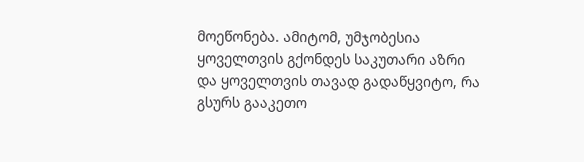მოეწონება. ამიტომ, უმჯობესია ყოველთვის გქონდეს საკუთარი აზრი და ყოველთვის თავად გადაწყვიტო, რა გსურს გააკეთო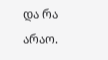და რა არაო.